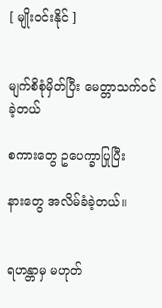[ မျိုးဝင်းနိုင် ]


မျက်စိစုံမှိတ်ပြီး မေတ္တာသက်ဝင်ခဲ့တယ်

စကားတွေ ဥပေက္ခာပြုပြီး

နားတွေ အလိမ်ခံခဲ့တယ်။


ရဟန္တာမှ မဟုတ်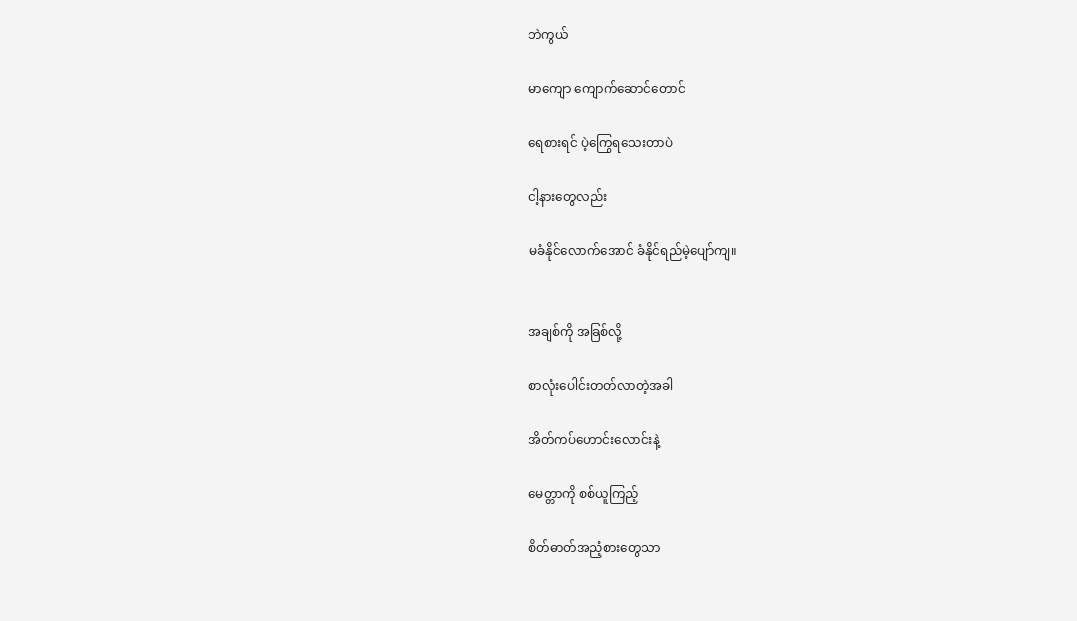ဘဲကွယ်

မာကျော ကျောက်ဆောင်တောင်

ရေစားရင် ပဲ့ကြွေရသေးတာပဲ

ငါ့နားတွေလည်း

မခံနိုင်လောက်အောင် ခံနိုင်ရည်မဲ့ပျော်ကျ။


အချစ်ကို အခြစ်လို့

စာလုံးပေါင်းတတ်လာတဲ့အခါ

အိတ်ကပ်ဟောင်းလောင်းနဲ့

မေတ္တာကို စစ်ယူကြည့်

စိတ်ဓာတ်အညံ့စားတွေသာ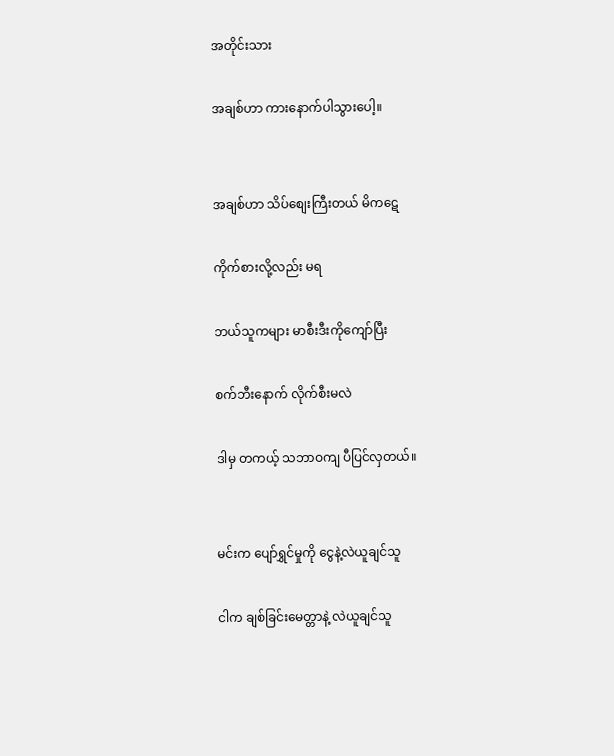အတိုင်းသား

အချစ်ဟာ ကားနောက်ပါသွားပေါ့။


အချစ်ဟာ သိပ်စျေးကြီးတယ် မိကဋေ

ကိုက်စားလို့လည်း မရ

ဘယ်သူကများ မာစီးဒီးကိုကျော်ပြီး

စက်ဘီးနောက် လိုက်စီးမလဲ

ဒါမှ တကယ့် သဘာဝကျ ပီပြင်လှတယ်။


မင်းက ပျော်ရွှင်မှုကို ငွေနဲ့လဲယူချင်သူ

ငါက ချစ်ခြင်းမေတ္တာနဲ့ လဲယူချင်သူ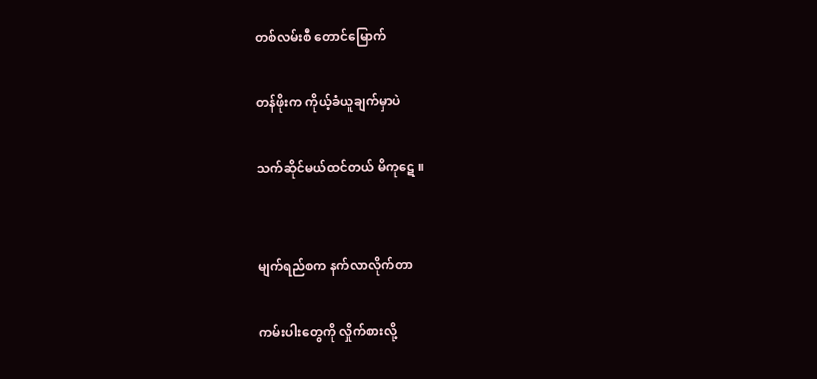တစ်လမ်းစီ တောင်မြောက်

တန်ဖိုးက ကိုယ့်ခံယူချက်မှာပဲ

သက်ဆိုင်မယ်ထင်တယ် မိကုဋေ ။


မျက်ရည်စက နက်လာလိုက်တာ

ကမ်းပါးတွေကို လှိုက်စားလို့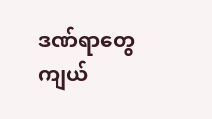ဒဏ်ရာတွေ ကျယ်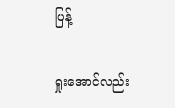ပြန့်

ရှုးအောင်လည်း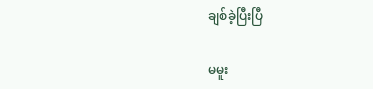ချစ်ခဲ့ပြီးပြီ

မမူး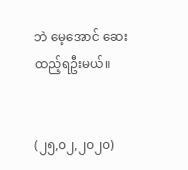ဘဲ မေ့အောင် ဆေးထည့်ရဦးမယ်။


(၂၅,၀၂,၂၀၂၀)